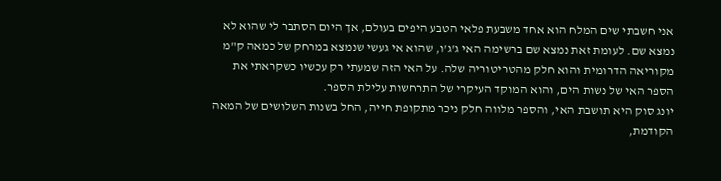אני חשבתי שים המלח הוא אחד משבעת פלאי הטבע היפים בעולם, אך היום הסתבר לי שהוא לא נמצא שם. לעומת זאת נמצא שם ברשימה האי ג'ג'ו, שהוא אי געשי שנמצא במרחק של כמאה ק"מ מקוריאה הדרומית והוא חלק מהטריטוריה שלה. על האי הזה שמעתי רק עכשיו כשקראתי את הספר האי של נשות הים, והוא המוקד העיקרי של התרחשות עלילת הספר.
יונג סוק היא תושבת האי, והספר מלווה חלק ניכר מתקופת חייה, החל בשנות השלושים של המאה הקודמת,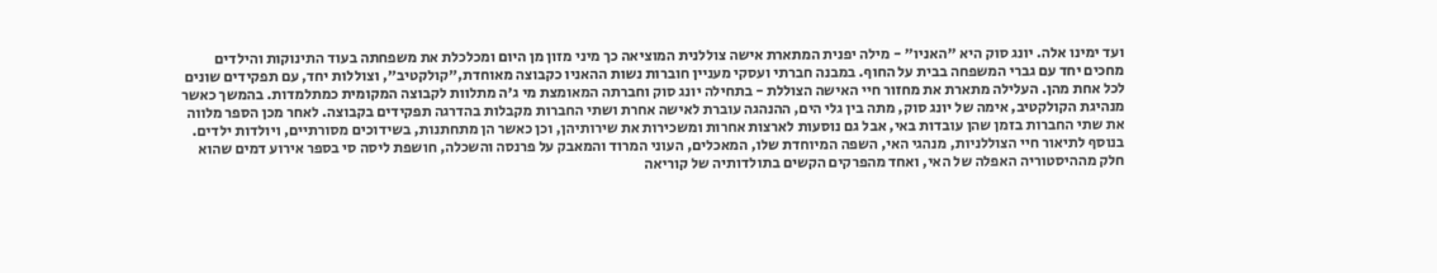ועד ימינו אלה. יונג סוק היא "האניו" - מילה יפנית המתארת אישה צוללנית המוציאה כך מיני מזון מן היום ומכלכלת את משפחתה בעוד התינוקות והילדים מחכים יחד עם גברי המשפחה בבית על החוף. במבנה חברתי ועסקי מעניין חוברות נשות ההאניו כקבוצה מאוחדת,"קולקטיב", וצוללות יחד, עם תפקידים שונים לכל אחת מהן. העלילה מתארת את מחזור חיי האישה הצוללת - בתחילה יונג סוק וחברתה המאומצת מי ג'ה מתלוות לקבוצה המקומית כמתלמדות. בהמשך כאשר מנהיגת הקולקטיב, אימה של יונג סוק, מתה בין גלי הים, ההנהגה עוברת לאישה אחרת ושתי החברות מקבלות בהדרגה תפקידים בקבוצה. לאחר מכן הספר מלווה את שתי החברות בזמן שהן עובדות באי, אבל גם נוסעות לארצות אחרות ומשכירות את שירותיהן, וכן כאשר הן מתחתנות, בשידוכים מסורתיים, ויולדות ילדים.
בנוסף לתיאור חיי הצוללניות, מנהגי האי, השפה המיוחדת שלו, המאכלים, העוני המרוד והמאבק על פרנסה והשכלה, חושפת ליסה סי בספר אירוע דמים שהוא חלק מההיסטוריה האפלה של האי, ואחד מהפרקים הקשים בתולדותיה של קוריאה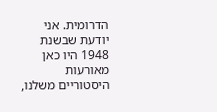הדרומית. אני יודעת שבשנת 1948 היו כאן מאורעות היסטוריים משלנו,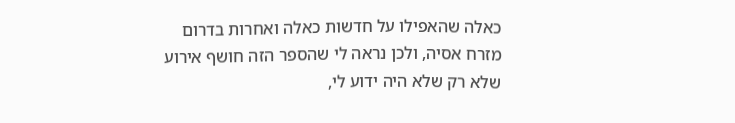כאלה שהאפילו על חדשות כאלה ואחרות בדרום מזרח אסיה, ולכן נראה לי שהספר הזה חושף אירוע שלא רק שלא היה ידוע לי,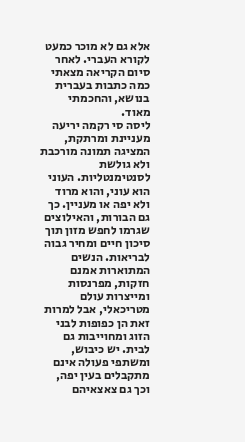אלא גם לא מוכר כמעט לקורא העברי. לאחר סיום הקריאה מצאתי כמה כתבות בעברית בנושא, והחכמתי מאוד.
ליסה סי רקמה יריעה מעניינת ומרתקת, המציגה תמונה מורכבת ולא גולשת לסנטימנטליות. העוני הוא עוני, והוא מרוד ולא יפה או מעניין. כך גם הבורות, והאילוצים שגרמו לחפש מזון תוך סיכון חיים ומחיר גבוה לבריאות. הנשים המתוארות אמנם חזקות, מפרנסות ומייצרות עולם מטריכאלי, אבל למרות זאת הן כפופות לבני הזוג ומחוייבות גם לבית. יש כיבוש, ומשתפי פעולה אינם מתקבלים בעין יפה, וכך גם צאצאיהם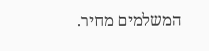המשלמים מחיר.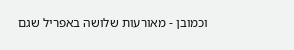וכמובן - מאורעות שלושה באפריל שגם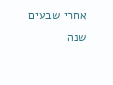אחרי שבעים שנה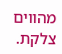מהווים צלקת.